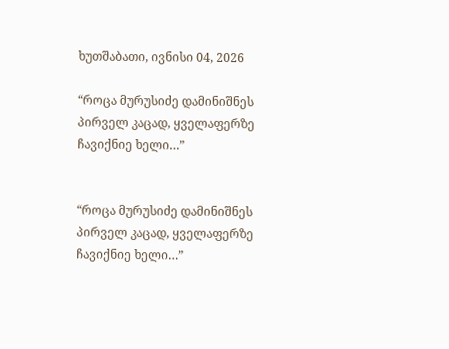ხუთშაბათი, ივნისი 04, 2026

“როცა მურუსიძე დამინიშნეს პირველ კაცად, ყველაფერზე ჩავიქნიე ხელი…”


“როცა მურუსიძე დამინიშნეს პირველ კაცად, ყველაფერზე ჩავიქნიე ხელი…”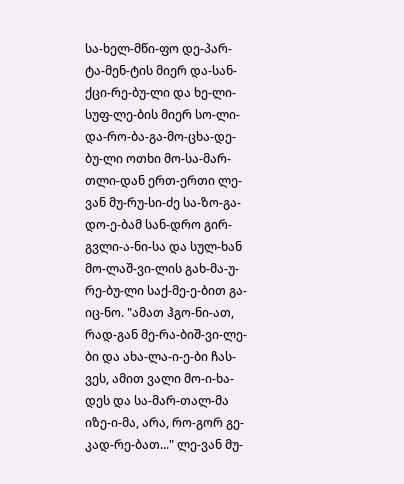სა-ხელ-მწი-ფო დე-პარ-ტა-მენ-ტის მიერ და-სან-ქცი-რე-ბუ-ლი და ხე-ლი-სუფ-ლე-ბის მიერ სო-ლი-და-რო-ბა-გა-მო-ცხა-დე-ბუ-ლი ოთხი მო-სა-მარ-თლი-დან ერთ-ერთი ლე-ვან მუ-რუ-სი-ძე სა-ზო-გა-დო-ე-ბამ სან-დრო გირ-გვლი-ა-ნი-სა და სულ-ხან მო-ლაშ-ვი-ლის გახ-მა-უ-რე-ბუ-ლი საქ-მე-ე-ბით გა-იც-ნო. "ამათ ჰგო-ნი-ათ, რად-გან მე-რა-ბიშ-ვი-ლე-ბი და ახა-ლა-ი-ე-ბი ჩას-ვეს, ამით ვალი მო-ი-ხა-დეს და სა-მარ-თალ-მა იზე-ი-მა, არა, რო-გორ გე-კად-რე-ბათ..." ლე-ვან მუ-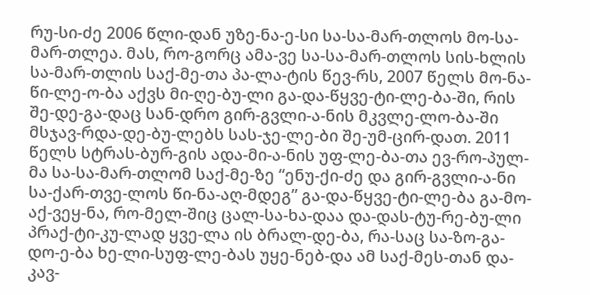რუ-სი-ძე 2006 წლი-დან უზე-ნა-ე-სი სა-სა-მარ-თლოს მო-სა-მარ-თლეა. მას, რო-გორც ამა-ვე სა-სა-მარ-თლოს სის-ხლის სა-მარ-თლის საქ-მე-თა პა-ლა-ტის წევ-რს, 2007 წელს მო-ნა-წი-ლე-ო-ბა აქვს მი-ღე-ბუ-ლი გა-და-წყვე-ტი-ლე-ბა-ში, რის შე-დე-გა-დაც სან-დრო გირ-გვლი-ა-ნის მკვლე-ლო-ბა-ში მსჯავ-რდა-დე-ბუ-ლებს სას-ჯე-ლე-ბი შე-უმ-ცირ-დათ. 2011 წელს სტრას-ბურ-გის ადა-მი-ა-ნის უფ-ლე-ბა-თა ევ-რო-პულ-მა სა-სა-მარ-თლომ საქ-მე-ზე “ენუ-ქი-ძე და გირ-გვლი-ა-ნი სა-ქარ-თვე-ლოს წი-ნა-აღ-მდეგ” გა-და-წყვე-ტი-ლე-ბა გა-მო-აქ-ვეყ-ნა, რო-მელ-შიც ცალ-სა-ხა-დაა და-დას-ტუ-რე-ბუ-ლი პრაქ-ტი-კუ-ლად ყვე-ლა ის ბრალ-დე-ბა, რა-საც სა-ზო-გა-დო-ე-ბა ხე-ლი-სუფ-ლე-ბას უყე-ნებ-და ამ საქ-მეს-თან და-კავ-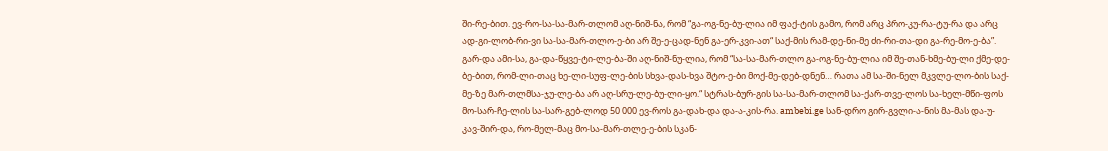ში-რე-ბით. ევ-რო-სა-სა-მარ-თლომ აღ-ნიშ-ნა, რომ “გა-ოგ-ნე-ბუ-ლია იმ ფაქ-ტის გამო, რომ არც პრო-კუ-რა-ტუ-რა და არც ად-გი-ლობ-რი-ვი სა-სა-მარ-თლო-ე-ბი არ შე-ე-ცად-ნენ გა-ერ-კვი-ათ“ საქ-მის რამ-დე-ნი-მე ძი-რი-თა-დი გა-რე-მო-ე-ბა”. გარ-და ამი-სა, გა-და-წყვე-ტი-ლე-ბა-ში აღ-ნიშ-ნუ-ლია, რომ “სა-სა-მარ-თლო გა-ოგ-ნე-ბუ-ლია იმ შე-თან-ხმე-ბუ-ლი ქმე-დე-ბე-ბით, რომ-ლი-თაც ხე-ლი-სუფ-ლე-ბის სხვა-დას-ხვა შტო-ე-ბი მოქ-მე-დებ-დნენ… რათა ამ სა-ში-ნელ მკვლე-ლო-ბის საქ-მე-ზე მარ-თლმსა-ჯუ-ლე-ბა არ აღ-სრუ-ლე-ბუ-ლი-ყო.“ სტრას-ბურ-გის სა-სა-მარ-თლომ სა-ქარ-თვე-ლოს სა-ხელ-მწი-ფოს მო-სარ-ჩე-ლის სა-სარ-გებ-ლოდ 50 000 ევ-როს გა-დახ-და და-ა-კის-რა. ambebi.ge სან-დრო გირ-გვლი-ა-ნის მა-მას და-უ-კავ-შირ-და, რო-მელ-მაც მო-სა-მარ-თლე-ე-ბის სკან-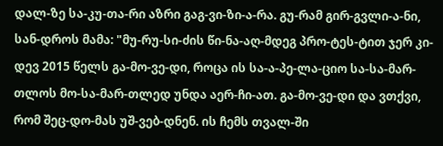დალ-ზე სა-კუ-თა-რი აზრი გაგ-ვი-ზი-ა-რა. გუ-რამ გირ-გვლი-ა-ნი, სან-დროს მამა: "მუ-რუ-სი-ძის წი-ნა-აღ-მდეგ პრო-ტეს-ტით ჯერ კი-დევ 2015 წელს გა-მო-ვე-დი, როცა ის სა-ა-პე-ლა-ციო სა-სა-მარ-თლოს მო-სა-მარ-თლედ უნდა აერ-ჩი-ათ. გა-მო-ვე-დი და ვთქვი, რომ შეც-დო-მას უშ-ვებ-დნენ. ის ჩემს თვალ-ში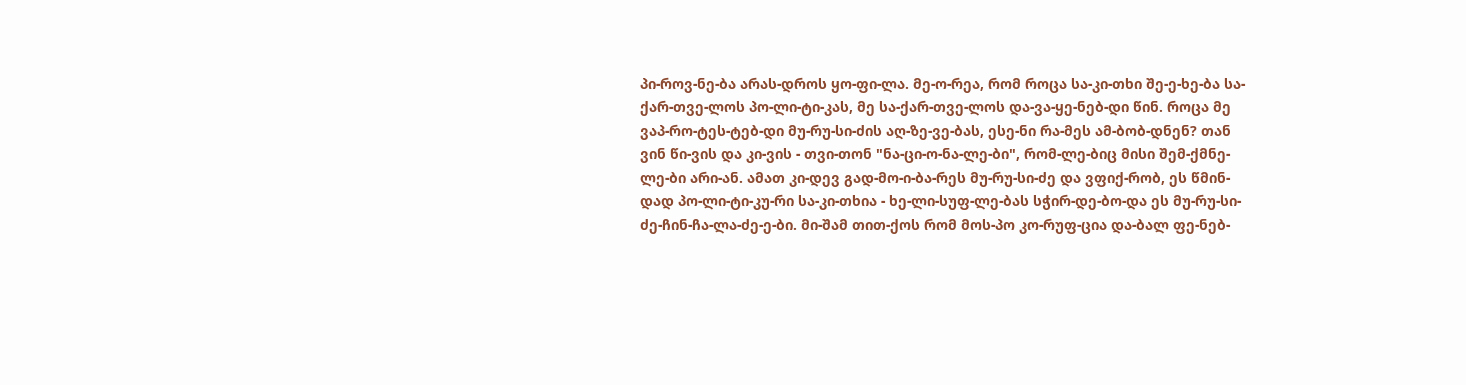პი-როვ-ნე-ბა არას-დროს ყო-ფი-ლა. მე-ო-რეა, რომ როცა სა-კი-თხი შე-ე-ხე-ბა სა-ქარ-თვე-ლოს პო-ლი-ტი-კას, მე სა-ქარ-თვე-ლოს და-ვა-ყე-ნებ-დი წინ. როცა მე ვაპ-რო-ტეს-ტებ-დი მუ-რუ-სი-ძის აღ-ზე-ვე-ბას, ესე-ნი რა-მეს ამ-ბობ-დნენ? თან ვინ წი-ვის და კი-ვის - თვი-თონ "ნა-ცი-ო-ნა-ლე-ბი", რომ-ლე-ბიც მისი შემ-ქმნე-ლე-ბი არი-ან. ამათ კი-დევ გად-მო-ი-ბა-რეს მუ-რუ-სი-ძე და ვფიქ-რობ, ეს წმინ-დად პო-ლი-ტი-კუ-რი სა-კი-თხია - ხე-ლი-სუფ-ლე-ბას სჭირ-დე-ბო-და ეს მუ-რუ-სი-ძე-ჩინ-ჩა-ლა-ძე-ე-ბი. მი-შამ თით-ქოს რომ მოს-პო კო-რუფ-ცია და-ბალ ფე-ნებ-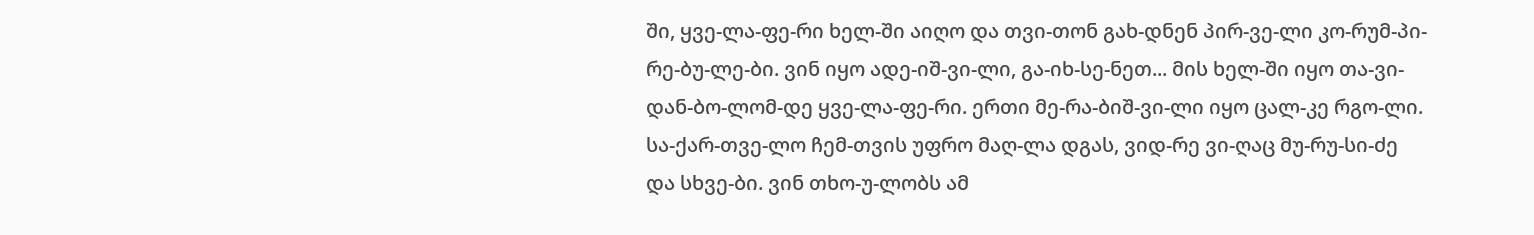ში, ყვე-ლა-ფე-რი ხელ-ში აიღო და თვი-თონ გახ-დნენ პირ-ვე-ლი კო-რუმ-პი-რე-ბუ-ლე-ბი. ვინ იყო ადე-იშ-ვი-ლი, გა-იხ-სე-ნეთ... მის ხელ-ში იყო თა-ვი-დან-ბო-ლომ-დე ყვე-ლა-ფე-რი. ერთი მე-რა-ბიშ-ვი-ლი იყო ცალ-კე რგო-ლი. სა-ქარ-თვე-ლო ჩემ-თვის უფრო მაღ-ლა დგას, ვიდ-რე ვი-ღაც მუ-რუ-სი-ძე და სხვე-ბი. ვინ თხო-უ-ლობს ამ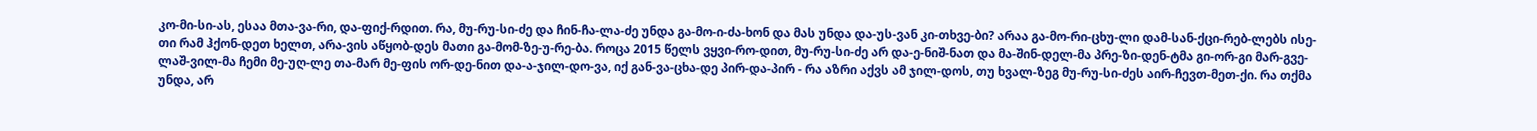კო-მი-სი-ას, ესაა მთა-ვა-რი, და-ფიქ-რდით. რა, მუ-რუ-სი-ძე და ჩინ-ჩა-ლა-ძე უნდა გა-მო-ი-ძა-ხონ და მას უნდა და-უს-ვან კი-თხვე-ბი? არაა გა-მო-რი-ცხუ-ლი დამ-სან-ქცი-რებ-ლებს ისე-თი რამ ჰქონ-დეთ ხელთ, არა-ვის აწყობ-დეს მათი გა-მომ-ზე-უ-რე-ბა. როცა 2015 წელს ვყვი-რო-დით, მუ-რუ-სი-ძე არ და-ე-ნიშ-ნათ და მა-შინ-დელ-მა პრე-ზი-დენ-ტმა გი-ორ-გი მარ-გვე-ლაშ-ვილ-მა ჩემი მე-უღ-ლე თა-მარ მე-ფის ორ-დე-ნით და-ა-ჯილ-დო-ვა, იქ გან-ვა-ცხა-დე პირ-და-პირ - რა აზრი აქვს ამ ჯილ-დოს, თუ ხვალ-ზეგ მუ-რუ-სი-ძეს აირ-ჩევთ-მეთ-ქი. რა თქმა უნდა, არ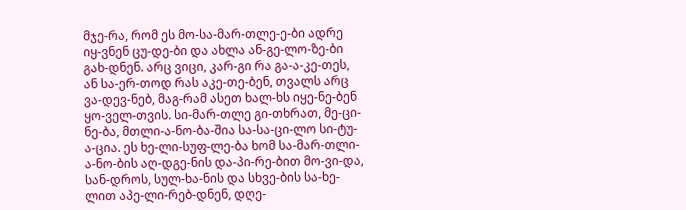მჯე-რა, რომ ეს მო-სა-მარ-თლე-ე-ბი ადრე იყ-ვნენ ცუ-დე-ბი და ახლა ან-გე-ლო-ზე-ბი გახ-დნენ. არც ვიცი, კარ-გი რა გა-ა-კე-თეს, ან სა-ერ-თოდ რას აკე-თე-ბენ, თვალს არც ვა-დევ-ნებ, მაგ-რამ ასეთ ხალ-ხს იყე-ნე-ბენ ყო-ველ-თვის. სი-მარ-თლე გი-თხრათ, მე-ცი-ნე-ბა, მთლი-ა-ნო-ბა-შია სა-სა-ცი-ლო სი-ტუ-ა-ცია. ეს ხე-ლი-სუფ-ლე-ბა ხომ სა-მარ-თლი-ა-ნო-ბის აღ-დგე-ნის და-პი-რე-ბით მო-ვი-და, სან-დროს, სულ-ხა-ნის და სხვე-ბის სა-ხე-ლით აპე-ლი-რებ-დნენ, დღე-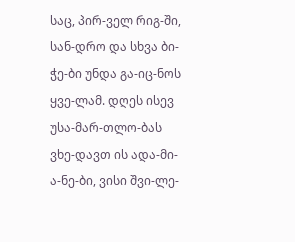საც, პირ-ველ რიგ-ში, სან-დრო და სხვა ბი-ჭე-ბი უნდა გა-იც-ნოს ყვე-ლამ. დღეს ისევ უსა-მარ-თლო-ბას ვხე-დავთ ის ადა-მი-ა-ნე-ბი, ვისი შვი-ლე-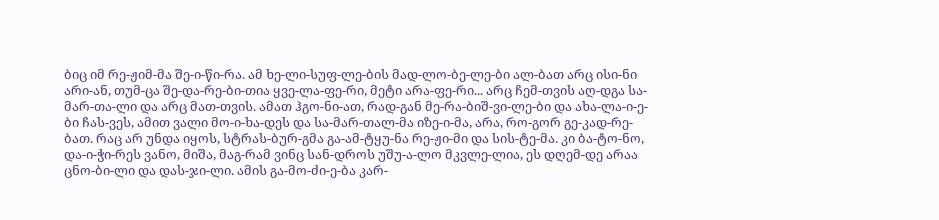ბიც იმ რე-ჟიმ-მა შე-ი-წი-რა. ამ ხე-ლი-სუფ-ლე-ბის მად-ლო-ბე-ლე-ბი ალ-ბათ არც ისი-ნი არი-ან, თუმ-ცა შე-და-რე-ბი-თია ყვე-ლა-ფე-რი, მეტი არა-ფე-რი... არც ჩემ-თვის აღ-დგა სა-მარ-თა-ლი და არც მათ-თვის. ამათ ჰგო-ნი-ათ, რად-გან მე-რა-ბიშ-ვი-ლე-ბი და ახა-ლა-ი-ე-ბი ჩას-ვეს, ამით ვალი მო-ი-ხა-დეს და სა-მარ-თალ-მა იზე-ი-მა, არა, რო-გორ გე-კად-რე-ბათ. რაც არ უნდა იყოს, სტრას-ბურ-გმა გა-ამ-ტყუ-ნა რე-ჟი-მი და სის-ტე-მა. კი ბა-ტო-ნო, და-ი-ჭი-რეს ვანო, მიშა, მაგ-რამ ვინც სან-დროს უშუ-ა-ლო მკვლე-ლია, ეს დღემ-დე არაა ცნო-ბი-ლი და დას-ჯი-ლი. ამის გა-მო-ძი-ე-ბა კარ-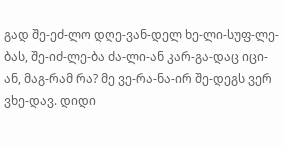გად შე-ეძ-ლო დღე-ვან-დელ ხე-ლი-სუფ-ლე-ბას, შე-იძ-ლე-ბა ძა-ლი-ან კარ-გა-დაც იცი-ან, მაგ-რამ რა? მე ვე-რა-ნა-ირ შე-დეგს ვერ ვხე-დავ. დიდი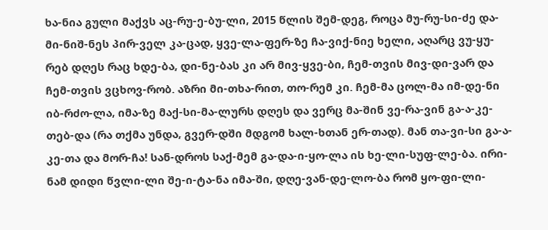ხა-ნია გული მაქვს აც-რუ-ე-ბუ-ლი, 2015 წლის შემ-დეგ, როცა მუ-რუ-სი-ძე და-მი-ნიშ-ნეს პირ-ველ კა-ცად, ყვე-ლა-ფერ-ზე ჩა-ვიქ-ნიე ხელი, აღარც ვუ-ყუ-რებ დღეს რაც ხდე-ბა, დი-ნე-ბას კი არ მივ-ყვე-ბი, ჩემ-თვის მივ-დი-ვარ და ჩემ-თვის ვცხოვ-რობ. აზრი მი-თხა-რით, თო-რემ კი. ჩემ-მა ცოლ-მა იმ-დე-ნი იბ-რძო-ლა, იმა-ზე მაქ-სი-მა-ლურს დღეს და ვერც მა-შინ ვე-რა-ვინ გა-ა-კე-თებ-და (რა თქმა უნდა, გვერ-დში მდგომ ხალ-ხთან ერ-თად). მან თა-ვი-სი გა-ა-კე-თა და მორ-ჩა! სან-დროს საქ-მემ გა-და-ი-ყო-ლა ის ხე-ლი-სუფ-ლე-ბა. ირი-ნამ დიდი წვლი-ლი შე-ი-ტა-ნა იმა-ში, დღე-ვან-დე-ლო-ბა რომ ყო-ფი-ლი-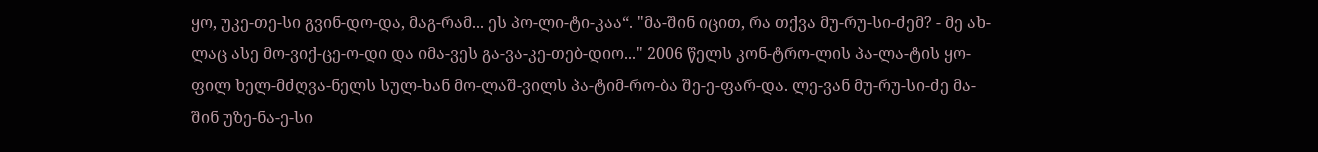ყო, უკე-თე-სი გვინ-დო-და, მაგ-რამ... ეს პო-ლი-ტი-კაა“. "მა-შინ იცით, რა თქვა მუ-რუ-სი-ძემ? - მე ახ-ლაც ასე მო-ვიქ-ცე-ო-დი და იმა-ვეს გა-ვა-კე-თებ-დიო..." 2006 წელს კონ-ტრო-ლის პა-ლა-ტის ყო-ფილ ხელ-მძღვა-ნელს სულ-ხან მო-ლაშ-ვილს პა-ტიმ-რო-ბა შე-ე-ფარ-და. ლე-ვან მუ-რუ-სი-ძე მა-შინ უზე-ნა-ე-სი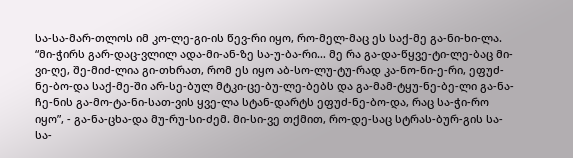სა-სა-მარ-თლოს იმ კო-ლე-გი-ის წევ-რი იყო, რო-მელ-მაც ეს საქ-მე გა-ნი-ხი-ლა. “მი-ჭირს გარ-დაც-ვლილ ადა-მი-ან-ზე სა-უ-ბა-რი… მე რა გა-და-წყვე-ტი-ლე-ბაც მი-ვი-ღე, შე-მიძ-ლია გი-თხრათ, რომ ეს იყო აბ-სო-ლუ-ტუ-რად კა-ნო-ნი-ე-რი, ეფუძ-ნე-ბო-და საქ-მე-ში არ-სე-ბულ მტკი-ცე-ბუ-ლე-ბებს და გა-მამ-ტყუ-ნე-ბე-ლი გა-ნა-ჩე-ნის გა-მო-ტა-ნი-სათ-ვის ყვე-ლა სტან-დარტს ეფუძ-ნე-ბო-და, რაც სა-ჭი-რო იყო”, - გა-ნა-ცხა-და მუ-რუ-სი-ძემ. მი-სი-ვე თქმით, რო-დე-საც სტრას-ბურ-გის სა-სა-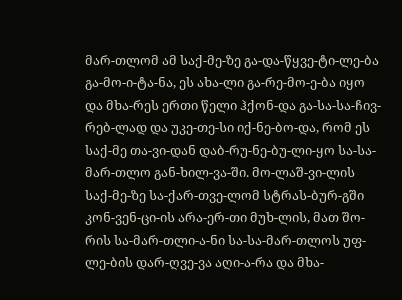მარ-თლომ ამ საქ-მე-ზე გა-და-წყვე-ტი-ლე-ბა გა-მო-ი-ტა-ნა, ეს ახა-ლი გა-რე-მო-ე-ბა იყო და მხა-რეს ერთი წელი ჰქონ-და გა-სა-სა-ჩივ-რებ-ლად და უკე-თე-სი იქ-ნე-ბო-და, რომ ეს საქ-მე თა-ვი-დან დაბ-რუ-ნე-ბუ-ლი-ყო სა-სა-მარ-თლო გან-ხილ-ვა-ში. მო-ლაშ-ვი-ლის საქ-მე-ზე სა-ქარ-თვე-ლომ სტრას-ბურ-გში კონ-ვენ-ცი-ის არა-ერ-თი მუხ-ლის, მათ შო-რის სა-მარ-თლი-ა-ნი სა-სა-მარ-თლოს უფ-ლე-ბის დარ-ღვე-ვა აღი-ა-რა და მხა-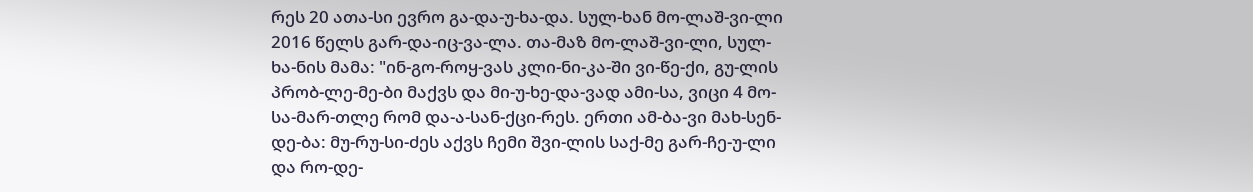რეს 20 ათა-სი ევრო გა-და-უ-ხა-და. სულ-ხან მო-ლაშ-ვი-ლი 2016 წელს გარ-და-იც-ვა-ლა. თა-მაზ მო-ლაშ-ვი-ლი, სულ-ხა-ნის მამა: "ინ-გო-როყ-ვას კლი-ნი-კა-ში ვი-წე-ქი, გუ-ლის პრობ-ლე-მე-ბი მაქვს და მი-უ-ხე-და-ვად ამი-სა, ვიცი 4 მო-სა-მარ-თლე რომ და-ა-სან-ქცი-რეს. ერთი ამ-ბა-ვი მახ-სენ-დე-ბა: მუ-რუ-სი-ძეს აქვს ჩემი შვი-ლის საქ-მე გარ-ჩე-უ-ლი და რო-დე-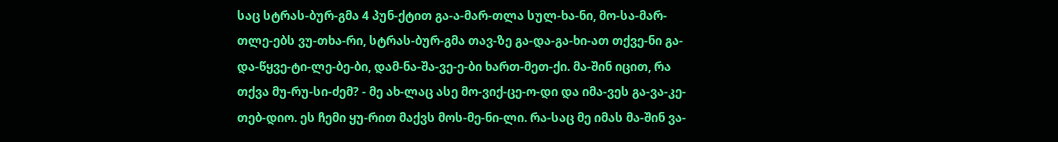საც სტრას-ბურ-გმა 4 პუნ-ქტით გა-ა-მარ-თლა სულ-ხა-ნი, მო-სა-მარ-თლე-ებს ვუ-თხა-რი, სტრას-ბურ-გმა თავ-ზე გა-და-გა-ხი-ათ თქვე-ნი გა-და-წყვე-ტი-ლე-ბე-ბი, დამ-ნა-შა-ვე-ე-ბი ხართ-მეთ-ქი. მა-შინ იცით, რა თქვა მუ-რუ-სი-ძემ? - მე ახ-ლაც ასე მო-ვიქ-ცე-ო-დი და იმა-ვეს გა-ვა-კე-თებ-დიო. ეს ჩემი ყუ-რით მაქვს მოს-მე-ნი-ლი. რა-საც მე იმას მა-შინ ვა-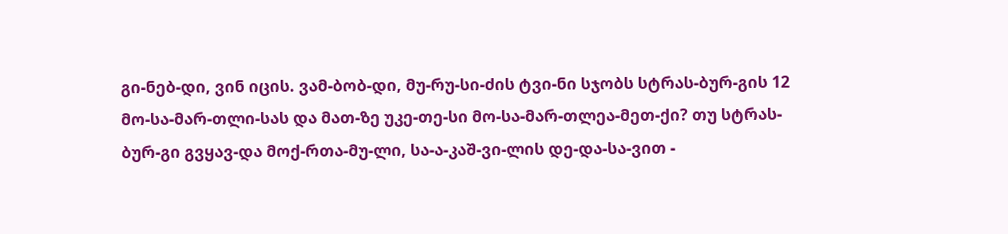გი-ნებ-დი, ვინ იცის. ვამ-ბობ-დი, მუ-რუ-სი-ძის ტვი-ნი სჯობს სტრას-ბურ-გის 12 მო-სა-მარ-თლი-სას და მათ-ზე უკე-თე-სი მო-სა-მარ-თლეა-მეთ-ქი? თუ სტრას-ბურ-გი გვყავ-და მოქ-რთა-მუ-ლი, სა-ა-კაშ-ვი-ლის დე-და-სა-ვით -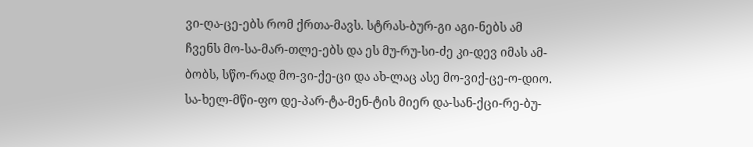ვი-ღა-ცე-ებს რომ ქრთა-მავს. სტრას-ბურ-გი აგი-ნებს ამ ჩვენს მო-სა-მარ-თლე-ებს და ეს მუ-რუ-სი-ძე კი-დევ იმას ამ-ბობს, სწო-რად მო-ვი-ქე-ცი და ახ-ლაც ასე მო-ვიქ-ცე-ო-დიო. სა-ხელ-მწი-ფო დე-პარ-ტა-მენ-ტის მიერ და-სან-ქცი-რე-ბუ-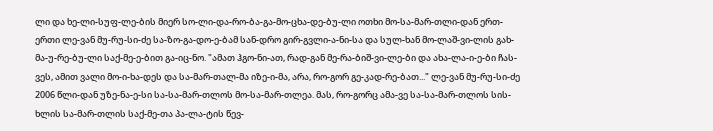ლი და ხე-ლი-სუფ-ლე-ბის მიერ სო-ლი-და-რო-ბა-გა-მო-ცხა-დე-ბუ-ლი ოთხი მო-სა-მარ-თლი-დან ერთ-ერთი ლე-ვან მუ-რუ-სი-ძე სა-ზო-გა-დო-ე-ბამ სან-დრო გირ-გვლი-ა-ნი-სა და სულ-ხან მო-ლაშ-ვი-ლის გახ-მა-უ-რე-ბუ-ლი საქ-მე-ე-ბით გა-იც-ნო. "ამათ ჰგო-ნი-ათ, რად-გან მე-რა-ბიშ-ვი-ლე-ბი და ახა-ლა-ი-ე-ბი ჩას-ვეს, ამით ვალი მო-ი-ხა-დეს და სა-მარ-თალ-მა იზე-ი-მა, არა, რო-გორ გე-კად-რე-ბათ..." ლე-ვან მუ-რუ-სი-ძე 2006 წლი-დან უზე-ნა-ე-სი სა-სა-მარ-თლოს მო-სა-მარ-თლეა. მას, რო-გორც ამა-ვე სა-სა-მარ-თლოს სის-ხლის სა-მარ-თლის საქ-მე-თა პა-ლა-ტის წევ-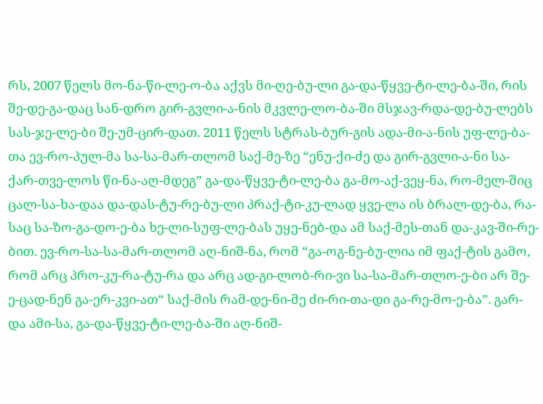რს, 2007 წელს მო-ნა-წი-ლე-ო-ბა აქვს მი-ღე-ბუ-ლი გა-და-წყვე-ტი-ლე-ბა-ში, რის შე-დე-გა-დაც სან-დრო გირ-გვლი-ა-ნის მკვლე-ლო-ბა-ში მსჯავ-რდა-დე-ბუ-ლებს სას-ჯე-ლე-ბი შე-უმ-ცირ-დათ. 2011 წელს სტრას-ბურ-გის ადა-მი-ა-ნის უფ-ლე-ბა-თა ევ-რო-პულ-მა სა-სა-მარ-თლომ საქ-მე-ზე “ენუ-ქი-ძე და გირ-გვლი-ა-ნი სა-ქარ-თვე-ლოს წი-ნა-აღ-მდეგ” გა-და-წყვე-ტი-ლე-ბა გა-მო-აქ-ვეყ-ნა, რო-მელ-შიც ცალ-სა-ხა-დაა და-დას-ტუ-რე-ბუ-ლი პრაქ-ტი-კუ-ლად ყვე-ლა ის ბრალ-დე-ბა, რა-საც სა-ზო-გა-დო-ე-ბა ხე-ლი-სუფ-ლე-ბას უყე-ნებ-და ამ საქ-მეს-თან და-კავ-ში-რე-ბით. ევ-რო-სა-სა-მარ-თლომ აღ-ნიშ-ნა, რომ “გა-ოგ-ნე-ბუ-ლია იმ ფაქ-ტის გამო, რომ არც პრო-კუ-რა-ტუ-რა და არც ად-გი-ლობ-რი-ვი სა-სა-მარ-თლო-ე-ბი არ შე-ე-ცად-ნენ გა-ერ-კვი-ათ“ საქ-მის რამ-დე-ნი-მე ძი-რი-თა-დი გა-რე-მო-ე-ბა”. გარ-და ამი-სა, გა-და-წყვე-ტი-ლე-ბა-ში აღ-ნიშ-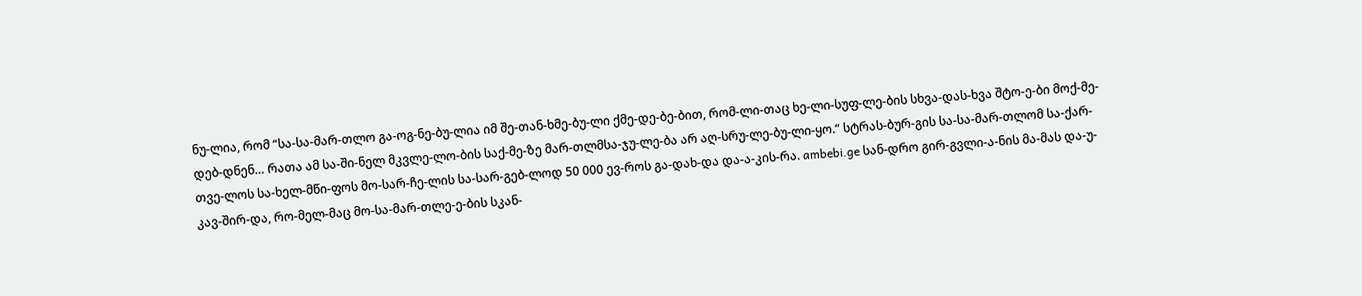ნუ-ლია, რომ “სა-სა-მარ-თლო გა-ოგ-ნე-ბუ-ლია იმ შე-თან-ხმე-ბუ-ლი ქმე-დე-ბე-ბით, რომ-ლი-თაც ხე-ლი-სუფ-ლე-ბის სხვა-დას-ხვა შტო-ე-ბი მოქ-მე-დებ-დნენ… რათა ამ სა-ში-ნელ მკვლე-ლო-ბის საქ-მე-ზე მარ-თლმსა-ჯუ-ლე-ბა არ აღ-სრუ-ლე-ბუ-ლი-ყო.“ სტრას-ბურ-გის სა-სა-მარ-თლომ სა-ქარ-თვე-ლოს სა-ხელ-მწი-ფოს მო-სარ-ჩე-ლის სა-სარ-გებ-ლოდ 50 000 ევ-როს გა-დახ-და და-ა-კის-რა. ambebi.ge სან-დრო გირ-გვლი-ა-ნის მა-მას და-უ-კავ-შირ-და, რო-მელ-მაც მო-სა-მარ-თლე-ე-ბის სკან-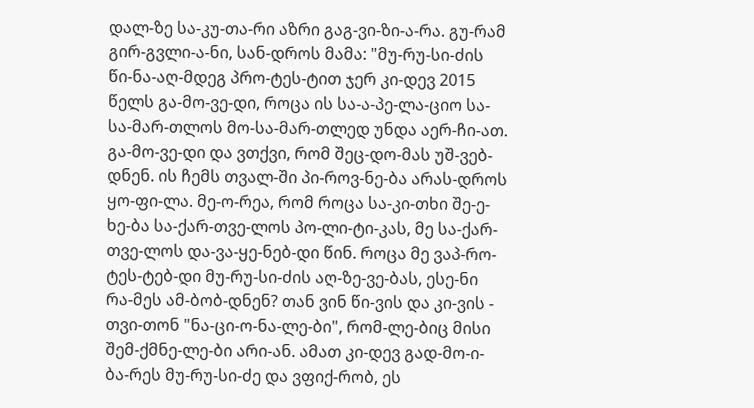დალ-ზე სა-კუ-თა-რი აზრი გაგ-ვი-ზი-ა-რა. გუ-რამ გირ-გვლი-ა-ნი, სან-დროს მამა: "მუ-რუ-სი-ძის წი-ნა-აღ-მდეგ პრო-ტეს-ტით ჯერ კი-დევ 2015 წელს გა-მო-ვე-დი, როცა ის სა-ა-პე-ლა-ციო სა-სა-მარ-თლოს მო-სა-მარ-თლედ უნდა აერ-ჩი-ათ. გა-მო-ვე-დი და ვთქვი, რომ შეც-დო-მას უშ-ვებ-დნენ. ის ჩემს თვალ-ში პი-როვ-ნე-ბა არას-დროს ყო-ფი-ლა. მე-ო-რეა, რომ როცა სა-კი-თხი შე-ე-ხე-ბა სა-ქარ-თვე-ლოს პო-ლი-ტი-კას, მე სა-ქარ-თვე-ლოს და-ვა-ყე-ნებ-დი წინ. როცა მე ვაპ-რო-ტეს-ტებ-დი მუ-რუ-სი-ძის აღ-ზე-ვე-ბას, ესე-ნი რა-მეს ამ-ბობ-დნენ? თან ვინ წი-ვის და კი-ვის - თვი-თონ "ნა-ცი-ო-ნა-ლე-ბი", რომ-ლე-ბიც მისი შემ-ქმნე-ლე-ბი არი-ან. ამათ კი-დევ გად-მო-ი-ბა-რეს მუ-რუ-სი-ძე და ვფიქ-რობ, ეს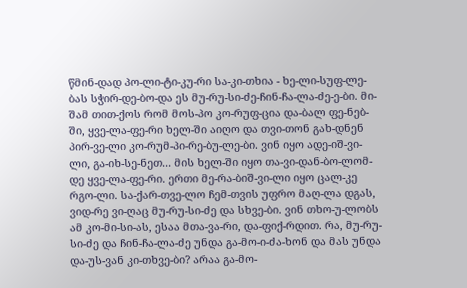წმინ-დად პო-ლი-ტი-კუ-რი სა-კი-თხია - ხე-ლი-სუფ-ლე-ბას სჭირ-დე-ბო-და ეს მუ-რუ-სი-ძე-ჩინ-ჩა-ლა-ძე-ე-ბი. მი-შამ თით-ქოს რომ მოს-პო კო-რუფ-ცია და-ბალ ფე-ნებ-ში, ყვე-ლა-ფე-რი ხელ-ში აიღო და თვი-თონ გახ-დნენ პირ-ვე-ლი კო-რუმ-პი-რე-ბუ-ლე-ბი. ვინ იყო ადე-იშ-ვი-ლი, გა-იხ-სე-ნეთ... მის ხელ-ში იყო თა-ვი-დან-ბო-ლომ-დე ყვე-ლა-ფე-რი. ერთი მე-რა-ბიშ-ვი-ლი იყო ცალ-კე რგო-ლი. სა-ქარ-თვე-ლო ჩემ-თვის უფრო მაღ-ლა დგას, ვიდ-რე ვი-ღაც მუ-რუ-სი-ძე და სხვე-ბი. ვინ თხო-უ-ლობს ამ კო-მი-სი-ას, ესაა მთა-ვა-რი, და-ფიქ-რდით. რა, მუ-რუ-სი-ძე და ჩინ-ჩა-ლა-ძე უნდა გა-მო-ი-ძა-ხონ და მას უნდა და-უს-ვან კი-თხვე-ბი? არაა გა-მო-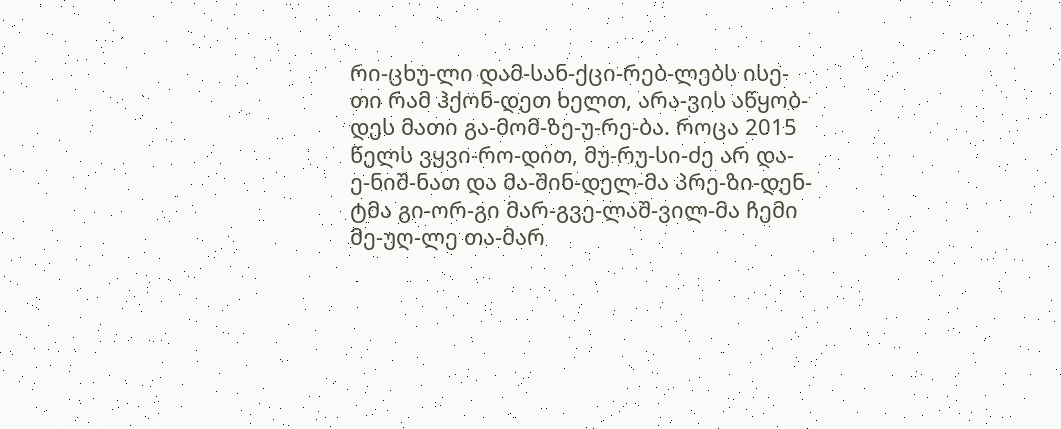რი-ცხუ-ლი დამ-სან-ქცი-რებ-ლებს ისე-თი რამ ჰქონ-დეთ ხელთ, არა-ვის აწყობ-დეს მათი გა-მომ-ზე-უ-რე-ბა. როცა 2015 წელს ვყვი-რო-დით, მუ-რუ-სი-ძე არ და-ე-ნიშ-ნათ და მა-შინ-დელ-მა პრე-ზი-დენ-ტმა გი-ორ-გი მარ-გვე-ლაშ-ვილ-მა ჩემი მე-უღ-ლე თა-მარ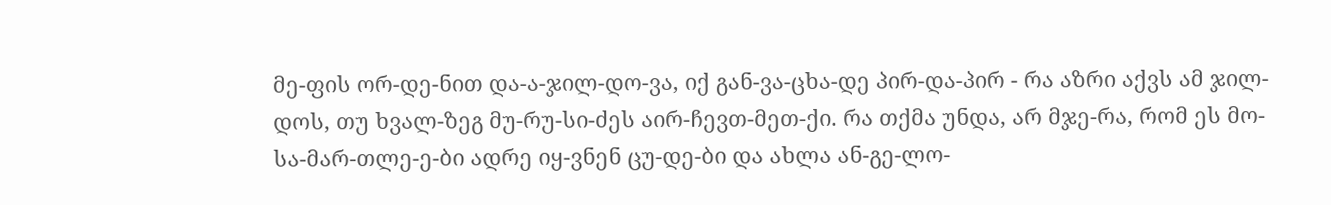მე-ფის ორ-დე-ნით და-ა-ჯილ-დო-ვა, იქ გან-ვა-ცხა-დე პირ-და-პირ - რა აზრი აქვს ამ ჯილ-დოს, თუ ხვალ-ზეგ მუ-რუ-სი-ძეს აირ-ჩევთ-მეთ-ქი. რა თქმა უნდა, არ მჯე-რა, რომ ეს მო-სა-მარ-თლე-ე-ბი ადრე იყ-ვნენ ცუ-დე-ბი და ახლა ან-გე-ლო-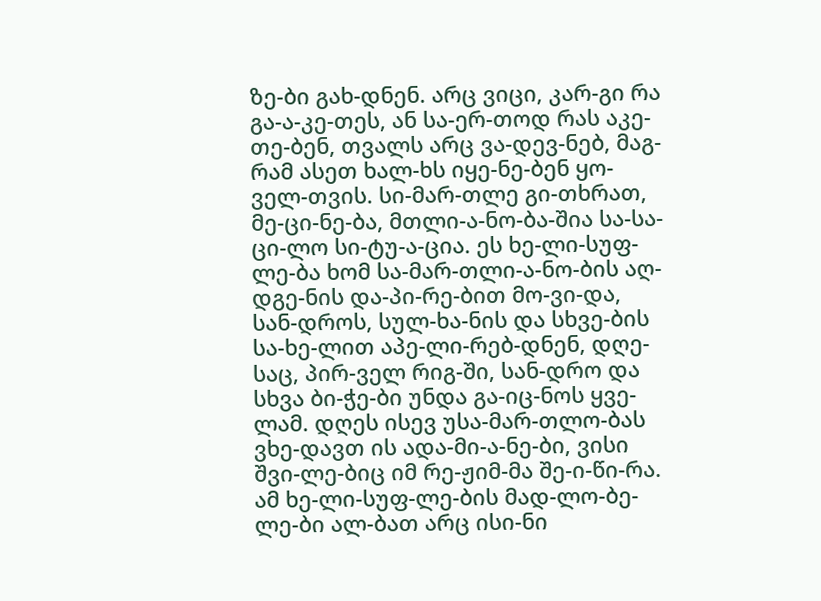ზე-ბი გახ-დნენ. არც ვიცი, კარ-გი რა გა-ა-კე-თეს, ან სა-ერ-თოდ რას აკე-თე-ბენ, თვალს არც ვა-დევ-ნებ, მაგ-რამ ასეთ ხალ-ხს იყე-ნე-ბენ ყო-ველ-თვის. სი-მარ-თლე გი-თხრათ, მე-ცი-ნე-ბა, მთლი-ა-ნო-ბა-შია სა-სა-ცი-ლო სი-ტუ-ა-ცია. ეს ხე-ლი-სუფ-ლე-ბა ხომ სა-მარ-თლი-ა-ნო-ბის აღ-დგე-ნის და-პი-რე-ბით მო-ვი-და, სან-დროს, სულ-ხა-ნის და სხვე-ბის სა-ხე-ლით აპე-ლი-რებ-დნენ, დღე-საც, პირ-ველ რიგ-ში, სან-დრო და სხვა ბი-ჭე-ბი უნდა გა-იც-ნოს ყვე-ლამ. დღეს ისევ უსა-მარ-თლო-ბას ვხე-დავთ ის ადა-მი-ა-ნე-ბი, ვისი შვი-ლე-ბიც იმ რე-ჟიმ-მა შე-ი-წი-რა. ამ ხე-ლი-სუფ-ლე-ბის მად-ლო-ბე-ლე-ბი ალ-ბათ არც ისი-ნი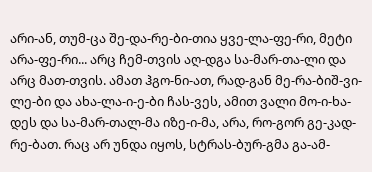არი-ან, თუმ-ცა შე-და-რე-ბი-თია ყვე-ლა-ფე-რი, მეტი არა-ფე-რი... არც ჩემ-თვის აღ-დგა სა-მარ-თა-ლი და არც მათ-თვის. ამათ ჰგო-ნი-ათ, რად-გან მე-რა-ბიშ-ვი-ლე-ბი და ახა-ლა-ი-ე-ბი ჩას-ვეს, ამით ვალი მო-ი-ხა-დეს და სა-მარ-თალ-მა იზე-ი-მა, არა, რო-გორ გე-კად-რე-ბათ. რაც არ უნდა იყოს, სტრას-ბურ-გმა გა-ამ-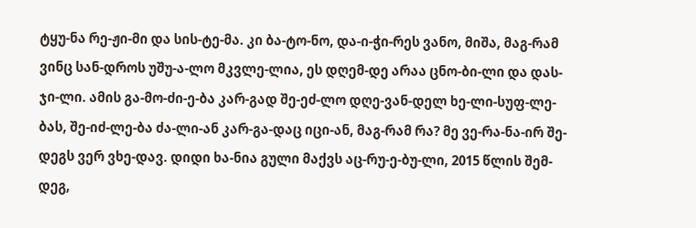ტყუ-ნა რე-ჟი-მი და სის-ტე-მა. კი ბა-ტო-ნო, და-ი-ჭი-რეს ვანო, მიშა, მაგ-რამ ვინც სან-დროს უშუ-ა-ლო მკვლე-ლია, ეს დღემ-დე არაა ცნო-ბი-ლი და დას-ჯი-ლი. ამის გა-მო-ძი-ე-ბა კარ-გად შე-ეძ-ლო დღე-ვან-დელ ხე-ლი-სუფ-ლე-ბას, შე-იძ-ლე-ბა ძა-ლი-ან კარ-გა-დაც იცი-ან, მაგ-რამ რა? მე ვე-რა-ნა-ირ შე-დეგს ვერ ვხე-დავ. დიდი ხა-ნია გული მაქვს აც-რუ-ე-ბუ-ლი, 2015 წლის შემ-დეგ,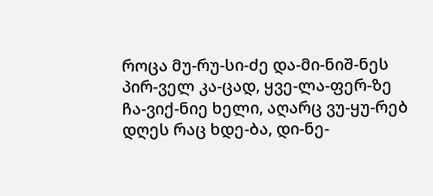როცა მუ-რუ-სი-ძე და-მი-ნიშ-ნეს პირ-ველ კა-ცად, ყვე-ლა-ფერ-ზე ჩა-ვიქ-ნიე ხელი, აღარც ვუ-ყუ-რებ დღეს რაც ხდე-ბა, დი-ნე-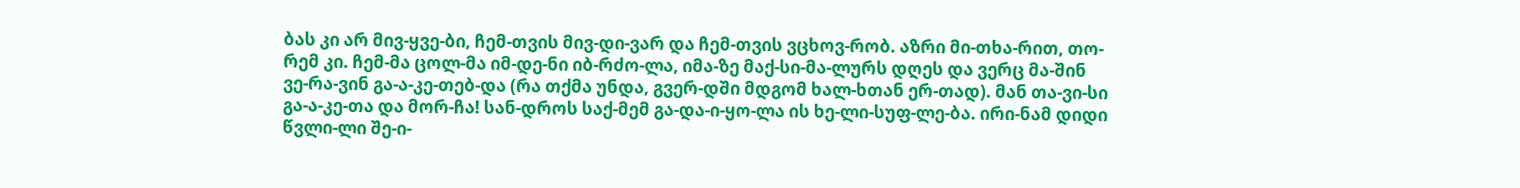ბას კი არ მივ-ყვე-ბი, ჩემ-თვის მივ-დი-ვარ და ჩემ-თვის ვცხოვ-რობ. აზრი მი-თხა-რით, თო-რემ კი. ჩემ-მა ცოლ-მა იმ-დე-ნი იბ-რძო-ლა, იმა-ზე მაქ-სი-მა-ლურს დღეს და ვერც მა-შინ ვე-რა-ვინ გა-ა-კე-თებ-და (რა თქმა უნდა, გვერ-დში მდგომ ხალ-ხთან ერ-თად). მან თა-ვი-სი გა-ა-კე-თა და მორ-ჩა! სან-დროს საქ-მემ გა-და-ი-ყო-ლა ის ხე-ლი-სუფ-ლე-ბა. ირი-ნამ დიდი წვლი-ლი შე-ი-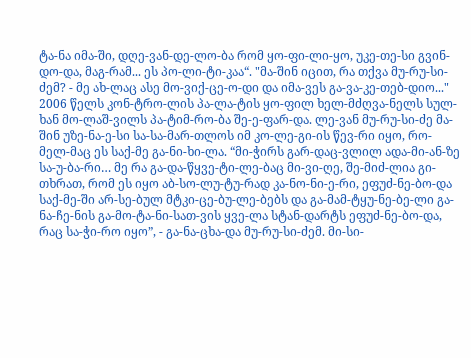ტა-ნა იმა-ში, დღე-ვან-დე-ლო-ბა რომ ყო-ფი-ლი-ყო, უკე-თე-სი გვინ-დო-და, მაგ-რამ... ეს პო-ლი-ტი-კაა“. "მა-შინ იცით, რა თქვა მუ-რუ-სი-ძემ? - მე ახ-ლაც ასე მო-ვიქ-ცე-ო-დი და იმა-ვეს გა-ვა-კე-თებ-დიო..." 2006 წელს კონ-ტრო-ლის პა-ლა-ტის ყო-ფილ ხელ-მძღვა-ნელს სულ-ხან მო-ლაშ-ვილს პა-ტიმ-რო-ბა შე-ე-ფარ-და. ლე-ვან მუ-რუ-სი-ძე მა-შინ უზე-ნა-ე-სი სა-სა-მარ-თლოს იმ კო-ლე-გი-ის წევ-რი იყო, რო-მელ-მაც ეს საქ-მე გა-ნი-ხი-ლა. “მი-ჭირს გარ-დაც-ვლილ ადა-მი-ან-ზე სა-უ-ბა-რი… მე რა გა-და-წყვე-ტი-ლე-ბაც მი-ვი-ღე, შე-მიძ-ლია გი-თხრათ, რომ ეს იყო აბ-სო-ლუ-ტუ-რად კა-ნო-ნი-ე-რი, ეფუძ-ნე-ბო-და საქ-მე-ში არ-სე-ბულ მტკი-ცე-ბუ-ლე-ბებს და გა-მამ-ტყუ-ნე-ბე-ლი გა-ნა-ჩე-ნის გა-მო-ტა-ნი-სათ-ვის ყვე-ლა სტან-დარტს ეფუძ-ნე-ბო-და, რაც სა-ჭი-რო იყო”, - გა-ნა-ცხა-და მუ-რუ-სი-ძემ. მი-სი-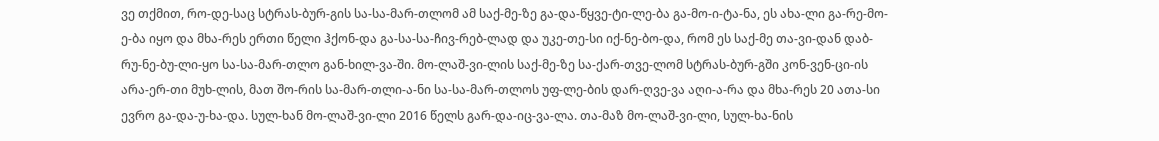ვე თქმით, რო-დე-საც სტრას-ბურ-გის სა-სა-მარ-თლომ ამ საქ-მე-ზე გა-და-წყვე-ტი-ლე-ბა გა-მო-ი-ტა-ნა, ეს ახა-ლი გა-რე-მო-ე-ბა იყო და მხა-რეს ერთი წელი ჰქონ-და გა-სა-სა-ჩივ-რებ-ლად და უკე-თე-სი იქ-ნე-ბო-და, რომ ეს საქ-მე თა-ვი-დან დაბ-რუ-ნე-ბუ-ლი-ყო სა-სა-მარ-თლო გან-ხილ-ვა-ში. მო-ლაშ-ვი-ლის საქ-მე-ზე სა-ქარ-თვე-ლომ სტრას-ბურ-გში კონ-ვენ-ცი-ის არა-ერ-თი მუხ-ლის, მათ შო-რის სა-მარ-თლი-ა-ნი სა-სა-მარ-თლოს უფ-ლე-ბის დარ-ღვე-ვა აღი-ა-რა და მხა-რეს 20 ათა-სი ევრო გა-და-უ-ხა-და. სულ-ხან მო-ლაშ-ვი-ლი 2016 წელს გარ-და-იც-ვა-ლა. თა-მაზ მო-ლაშ-ვი-ლი, სულ-ხა-ნის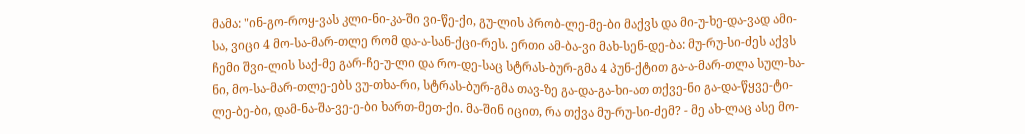მამა: "ინ-გო-როყ-ვას კლი-ნი-კა-ში ვი-წე-ქი, გუ-ლის პრობ-ლე-მე-ბი მაქვს და მი-უ-ხე-და-ვად ამი-სა, ვიცი 4 მო-სა-მარ-თლე რომ და-ა-სან-ქცი-რეს. ერთი ამ-ბა-ვი მახ-სენ-დე-ბა: მუ-რუ-სი-ძეს აქვს ჩემი შვი-ლის საქ-მე გარ-ჩე-უ-ლი და რო-დე-საც სტრას-ბურ-გმა 4 პუნ-ქტით გა-ა-მარ-თლა სულ-ხა-ნი, მო-სა-მარ-თლე-ებს ვუ-თხა-რი, სტრას-ბურ-გმა თავ-ზე გა-და-გა-ხი-ათ თქვე-ნი გა-და-წყვე-ტი-ლე-ბე-ბი, დამ-ნა-შა-ვე-ე-ბი ხართ-მეთ-ქი. მა-შინ იცით, რა თქვა მუ-რუ-სი-ძემ? - მე ახ-ლაც ასე მო-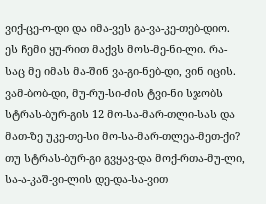ვიქ-ცე-ო-დი და იმა-ვეს გა-ვა-კე-თებ-დიო. ეს ჩემი ყუ-რით მაქვს მოს-მე-ნი-ლი. რა-საც მე იმას მა-შინ ვა-გი-ნებ-დი, ვინ იცის. ვამ-ბობ-დი, მუ-რუ-სი-ძის ტვი-ნი სჯობს სტრას-ბურ-გის 12 მო-სა-მარ-თლი-სას და მათ-ზე უკე-თე-სი მო-სა-მარ-თლეა-მეთ-ქი? თუ სტრას-ბურ-გი გვყავ-და მოქ-რთა-მუ-ლი, სა-ა-კაშ-ვი-ლის დე-და-სა-ვით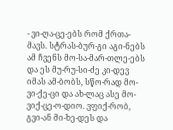- ვი-ღა-ცე-ებს რომ ქრთა-მავს. სტრას-ბურ-გი აგი-ნებს ამ ჩვენს მო-სა-მარ-თლე-ებს და ეს მუ-რუ-სი-ძე კი-დევ იმას ამ-ბობს, სწო-რად მო-ვი-ქე-ცი და ახ-ლაც ასე მო-ვიქ-ცე-ო-დიო. ვფიქ-რობ, გვი-ან მი-ხე-დეს და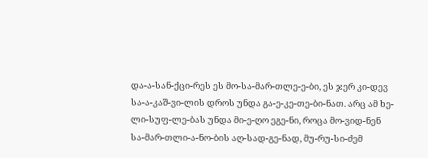და-ა-სან-ქცი-რეს ეს მო-სა-მარ-თლე-ე-ბი, ეს ჯერ კი-დევ სა-ა-კაშ-ვი-ლის დროს უნდა გა-ე-კე-თე-ბი-ნათ. არც ამ ხე-ლი-სუფ-ლე-ბას უნდა მი-ე-ღო ეგე-ნი, როცა მო-ვიდ-ნენ სა-მარ-თლი-ა-ნო-ბის აღ-სად-გე-ნად, მუ-რუ-სი-ძემ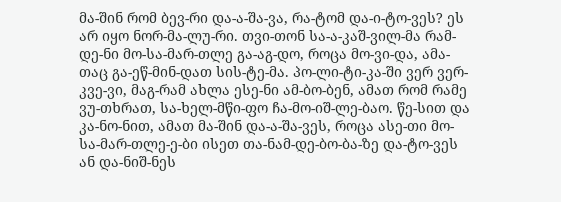მა-შინ რომ ბევ-რი და-ა-შა-ვა, რა-ტომ და-ი-ტო-ვეს? ეს არ იყო ნორ-მა-ლუ-რი. თვი-თონ სა-ა-კაშ-ვილ-მა რამ-დე-ნი მო-სა-მარ-თლე გა-აგ-დო, როცა მო-ვი-და, ამა-თაც გა-ეწ-მინ-დათ სის-ტე-მა. პო-ლი-ტი-კა-ში ვერ ვერ-კვე-ვი, მაგ-რამ ახლა ესე-ნი ამ-ბო-ბენ, ამათ რომ რამე ვუ-თხრათ, სა-ხელ-მწი-ფო ჩა-მო-იშ-ლე-ბაო. წე-სით და კა-ნო-ნით, ამათ მა-შინ და-ა-შა-ვეს, როცა ასე-თი მო-სა-მარ-თლე-ე-ბი ისეთ თა-ნამ-დე-ბო-ბა-ზე და-ტო-ვეს ან და-ნიშ-ნეს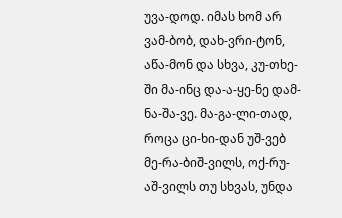უვა-დოდ. იმას ხომ არ ვამ-ბობ, დახ-ვრი-ტონ, აწა-მონ და სხვა, კუ-თხე-ში მა-ინც და-ა-ყე-ნე დამ-ნა-შა-ვე. მა-გა-ლი-თად, როცა ცი-ხი-დან უშ-ვებ მე-რა-ბიშ-ვილს, ოქ-რუ-აშ-ვილს თუ სხვას, უნდა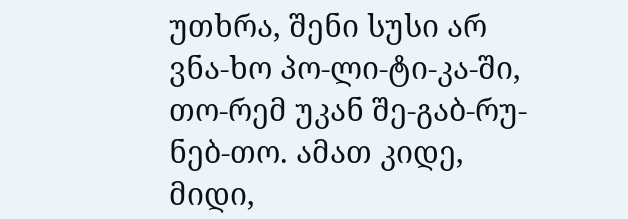უთხრა, შენი სუსი არ ვნა-ხო პო-ლი-ტი-კა-ში, თო-რემ უკან შე-გაბ-რუ-ნებ-თო. ამათ კიდე, მიდი,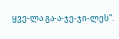ყვე-ლა გა-ა-ჯე-ჯი-ლეს“.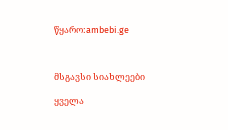წყარო:ambebi.ge



მსგავსი სიახლეები

ყველა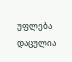უფლება დაცულია